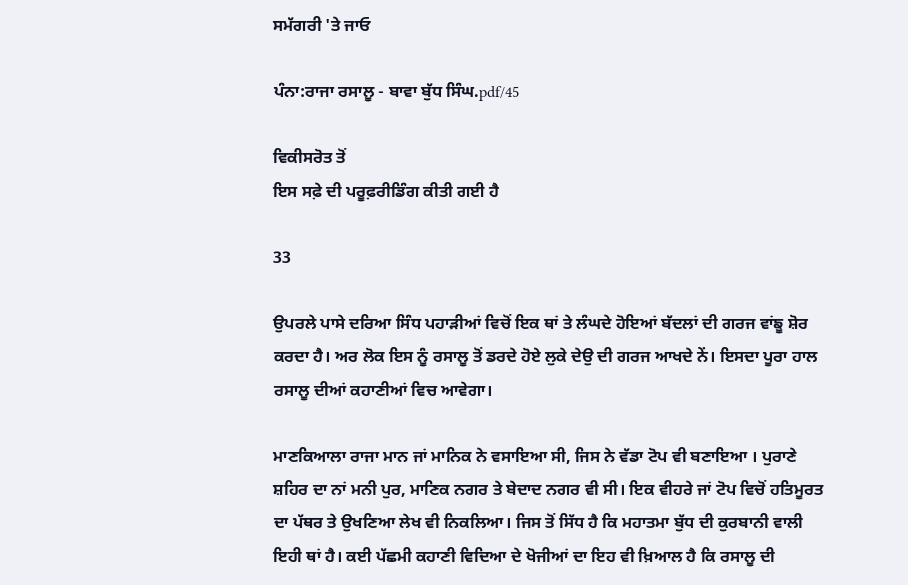ਸਮੱਗਰੀ 'ਤੇ ਜਾਓ

ਪੰਨਾ:ਰਾਜਾ ਰਸਾਲੂ - ਬਾਵਾ ਬੁੱਧ ਸਿੰਘ.pdf/45

ਵਿਕੀਸਰੋਤ ਤੋਂ
ਇਸ ਸਫ਼ੇ ਦੀ ਪਰੂਫ਼ਰੀਡਿੰਗ ਕੀਤੀ ਗਈ ਹੈ

33

ਉਪਰਲੇ ਪਾਸੇ ਦਰਿਆ ਸਿੰਧ ਪਹਾੜੀਆਂ ਵਿਚੋਂ ਇਕ ਥਾਂ ਤੇ ਲੰਘਦੇ ਹੋਇਆਂ ਬੱਦਲਾਂ ਦੀ ਗਰਜ ਵਾਂਙੂ ਸ਼ੋਰ ਕਰਦਾ ਹੈ। ਅਰ ਲੋਕ ਇਸ ਨੂੰ ਰਸਾਲੂ ਤੋਂ ਡਰਦੇ ਹੋਏ ਲੁਕੇ ਦੇਉ ਦੀ ਗਰਜ ਆਖਦੇ ਨੇਂ। ਇਸਦਾ ਪੂਰਾ ਹਾਲ ਰਸਾਲੂ ਦੀਆਂ ਕਹਾਣੀਆਂ ਵਿਚ ਆਵੇਗਾ।

ਮਾਣਕਿਆਲਾ ਰਾਜਾ ਮਾਨ ਜਾਂ ਮਾਨਿਕ ਨੇ ਵਸਾਇਆ ਸੀ, ਜਿਸ ਨੇ ਵੱਡਾ ਟੋਪ ਵੀ ਬਣਾਇਆ । ਪੁਰਾਣੇ ਸ਼ਹਿਰ ਦਾ ਨਾਂ ਮਨੀ ਪੁਰ, ਮਾਣਿਕ ਨਗਰ ਤੇ ਬੇਦਾਦ ਨਗਰ ਵੀ ਸੀ। ਇਕ ਵੀਹਰੇ ਜਾਂ ਟੋਪ ਵਿਚੋਂ ਹਤਿਮੂਰਤ ਦਾ ਪੱਥਰ ਤੇ ਉਖਣਿਆ ਲੇਖ ਵੀ ਨਿਕਲਿਆ। ਜਿਸ ਤੋਂ ਸਿੱਧ ਹੈ ਕਿ ਮਹਾਤਮਾ ਬੁੱਧ ਦੀ ਕੁਰਬਾਨੀ ਵਾਲੀ ਇਹੀ ਥਾਂ ਹੈ। ਕਈ ਪੱਛਮੀ ਕਹਾਣੀ ਵਿਦਿਆ ਦੇ ਖੋਜੀਆਂ ਦਾ ਇਹ ਵੀ ਖ਼ਿਆਲ ਹੈ ਕਿ ਰਸਾਲੂ ਦੀ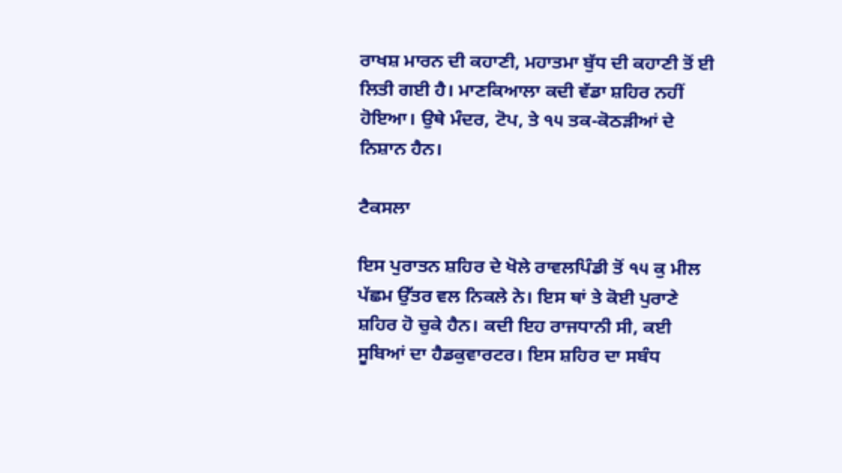ਰਾਖਸ਼ ਮਾਰਨ ਦੀ ਕਹਾਣੀ, ਮਹਾਤਮਾ ਬੁੱਧ ਦੀ ਕਹਾਣੀ ਤੋਂ ਈ ਲਿਤੀ ਗਈ ਹੈ। ਮਾਣਕਿਆਲਾ ਕਦੀ ਵੱਡਾ ਸ਼ਹਿਰ ਨਹੀਂ ਹੋਇਆ। ਉਥੇ ਮੰਦਰ, ਟੋਪ, ਤੇ ੧੫ ਤਕ-ਕੋਠੜੀਆਂ ਦੇ ਨਿਸ਼ਾਨ ਹੈਨ।

ਟੈਕਸਲਾ

ਇਸ ਪੁਰਾਤਨ ਸ਼ਹਿਰ ਦੇ ਖੋਲੇ ਰਾਵਲਪਿੰਡੀ ਤੋਂ ੧੫ ਕੁ ਮੀਲ ਪੱਛਮ ਉੱਤਰ ਵਲ ਨਿਕਲੇ ਨੇ। ਇਸ ਥਾਂ ਤੇ ਕੋਈ ਪੁਰਾਣੇ ਸ਼ਹਿਰ ਹੋ ਚੁਕੇ ਹੈਨ। ਕਦੀ ਇਹ ਰਾਜਧਾਨੀ ਸੀ, ਕਈ ਸੂਬਿਆਂ ਦਾ ਹੈਡਕੁਵਾਰਟਰ। ਇਸ ਸ਼ਹਿਰ ਦਾ ਸਬੰਧ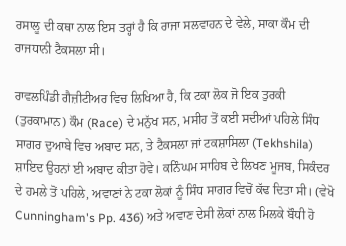ਰਸਾਲੂ ਦੀ ਕਥਾ ਨਾਲ ਇਸ ਤਰ੍ਹਾਂ ਹੈ ਕਿ ਰਾਜਾ ਸਲਵਾਹਨ ਦੇ ਵੇਲੇ, ਸਾਕਾ ਕੌਮ ਦੀ ਰਾਜਧਾਨੀ ਟੈਕਸਲਾ ਸੀ।

ਰਾਵਲਪਿੰਡੀ ਗੈਜ਼ੀਟੀਅਰ ਵਿਚ ਲਿਖਿਆ ਹੈ, ਕਿ ਟਕਾ ਲੋਕ ਜੋ ਇਕ ਤੁਰਕੀ (ਤੁਰਕਾਮਾਨ) ਕੌਮ (Race) ਦੇ ਮਨੁੱਖ ਸਨ, ਮਸੀਹ ਤੋਂ ਕਈ ਸਦੀਆਂ ਪਹਿਲੇ ਸਿੰਧ ਸਾਗਰ ਦੁਆਬੇ ਵਿਚ ਅਬਾਦ ਸਨ, ਤੇ ਟੈਕਸਲਾ ਜਾਂ ਟਕਸ਼ਾਸਿਲਾ (Tekhshila) ਸ਼ਾਇਦ ਉਹਨਾਂ ਈ ਅਬਾਦ ਕੀਤਾ ਹੋਵੇ। ਕਨਿੰਘਮ ਸਾਹਿਬ ਦੇ ਲਿਖਣ ਮੂਜਬ, ਸਿਕੰਦਰ ਦੇ ਹਮਲੇ ਤੋਂ ਪਹਿਲੇ, ਅਵਾਣਾਂ ਨੇ ਟਕਾ ਲੋਕਾਂ ਨੂੰ ਸਿੰਧ ਸਾਗਰ ਵਿਚੋਂ ਕੱਢ ਦਿਤਾ ਸੀ। (ਵੇਖੋ Cunningham's Pp. 436) ਅਤੇ ਅਵਾਣ ਦੇਸੀ ਲੋਕਾਂ ਨਾਲ ਮਿਲਕੇ ਬੌਧੀ ਹੋ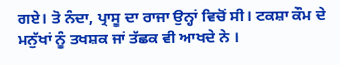ਗਏ। ਤੋ ਨੰਦਾ, ਪ੍ਰਾਸੂ ਦਾ ਰਾਜਾ ਉਨ੍ਹਾਂ ਵਿਚੋਂ ਸੀ। ਟਕਸ਼ਾ ਕੌਮ ਦੇ ਮਨੁੱਖਾਂ ਨੂੰ ਤਖਸ਼ਕ ਜਾਂ ਤੱਛਕ ਵੀ ਆਖਦੇ ਨੇ ।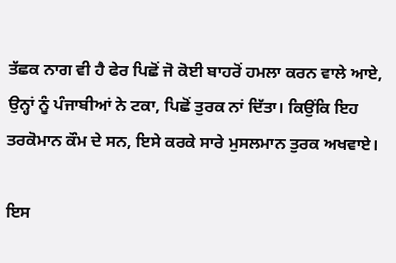ਤੱਛਕ ਨਾਗ ਵੀ ਹੈ ਫੇਰ ਪਿਛੋਂ ਜੋ ਕੋਈ ਬਾਹਰੋਂ ਹਮਲਾ ਕਰਨ ਵਾਲੇ ਆਏ, ਉਨ੍ਹਾਂ ਨੂੰ ਪੰਜਾਬੀਆਂ ਨੇ ਟਕਾ, ਪਿਛੋਂ ਤੁਰਕ ਨਾਂ ਦਿੱਤਾ। ਕਿਉਂਕਿ ਇਹ ਤਰਕੋਮਾਨ ਕੌਮ ਦੇ ਸਨ, ਇਸੇ ਕਰਕੇ ਸਾਰੇ ਮੁਸਲਮਾਨ ਤੁਰਕ ਅਖਵਾਏ।

ਇਸ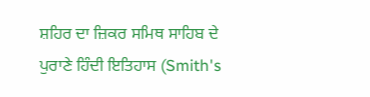ਸ਼ਹਿਰ ਦਾ ਜ਼ਿਕਰ ਸਮਿਥ ਸਾਹਿਬ ਦੇ ਪੁਰਾਣੇ ਹਿੰਦੀ ਇਤਿਹਾਸ (Smith's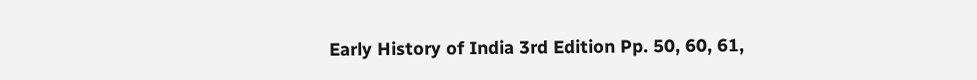Early History of India 3rd Edition Pp. 50, 60, 61,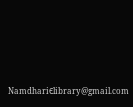NamdhariЄlibrary@gmail.com